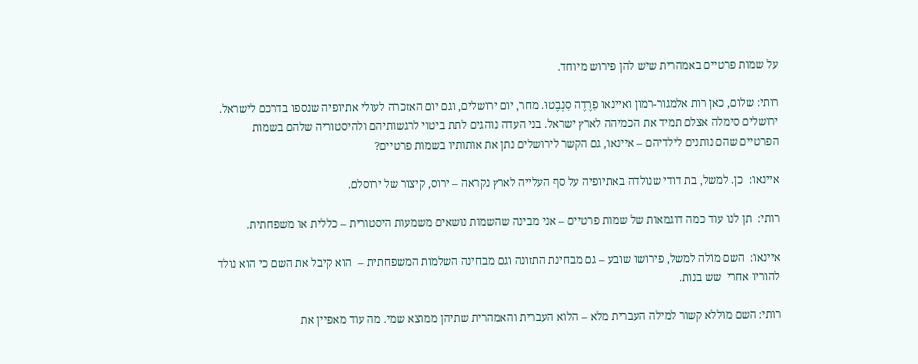על שמות פרטיים באמהרית שיש להן פירוש מיוחד.

רותי: שלום, כאן רות אלמגור-רמון ואיינאו פַרֶדֶה סַנְבֶטוּ. מחר, יום ירושלים, וגם יום האזכרה לעולי אתיופיה שנספו בדרכם לישראל. ירושלים סימלה אצלם תמיד את הכמיהה לארץ ישראל. בני העדה נוהגים לתת ביטוי לרגשותיהם ולהיסטוריה שלהם בשמות הפרטיים שהם נותנים לילדיהם – איינאו, גם הקשר לירושלים נתן את אותותיו בשמות פרטיים?

איינאו:  כן. למשל, בת דודי שנולדה באתיופיה על סף העלייה לארץ נקראה – ירוס, קיצור של ירוסלם.

רותי:  תן לנו עוד כמה דוגמאות של שמות פרטיים – אני מבינה שהשמות נושאים משמעות היסטורית – כללית או משפחתית.

איינאו:  השם מוֹלה למשל, פירושו שובע – גם מבחינת התזונה וגם מבחינה השלמות המשפחתית –  הוא קיבל את השם כי הוא נולד להוריו אחרי  שש בנות.

רותי: השם מוללא קשור למילה העברית מלא – הלוא העברית והאמהרית שתיהן ממוצא שמי. מה עוד מאפיין את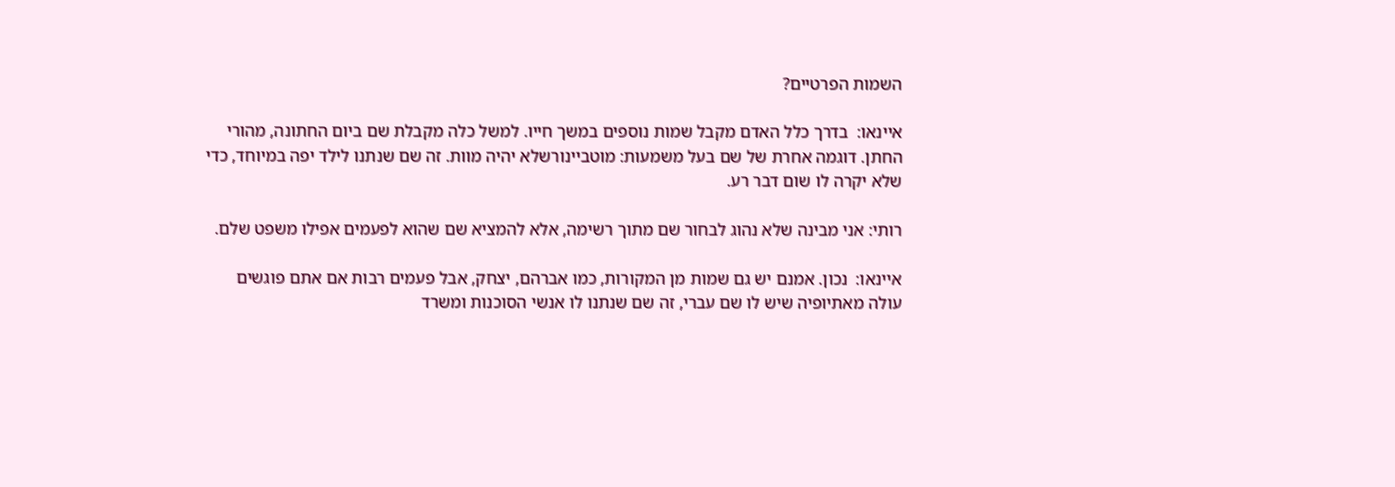השמות הפרטיים?

איינאו:  בדרך כלל האדם מקבל שמות נוספים במשך חייו. למשל כלה מקבלת שם ביום החתונה, מהורי החתן. דוגמה אחרת של שם בעל משמעות: מוטביינורשלא יהיה מוות. זה שם שנתנו לילד יפה במיוחד, כדי שלא יקרה לו שום דבר רע.

רותי: אני מבינה שלא נהוג לבחור שם מתוך רשימה, אלא להמציא שם שהוא לפעמים אפילו משפט שלם.

איינאו:  נכון. אמנם יש גם שמות מן המקורות, כמו אברהם, יצחק, אבל פעמים רבות אם אתם פוגשים עולה מאתיופיה שיש לו שם עברי, זה שם שנתנו לו אנשי הסוכנות ומשרד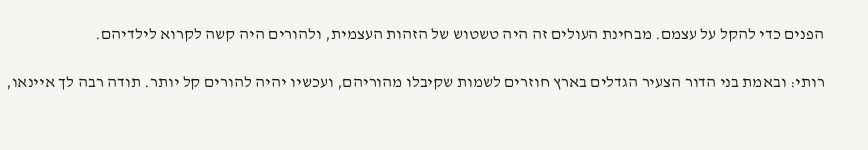הפנים כדי להקל על עצמם. מבחינת העולים זה היה טשטוש של הזהות העצמית, ולהורים היה קשה לקרוא לילדיהם.

רותי: ובאמת בני הדור הצעיר הגדלים בארץ חוזרים לשמות שקיבלו מהוריהם, ועכשיו יהיה להורים קל יותר. תודה רבה לך איינאו,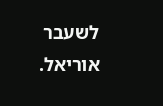לשעבר אוריאל.